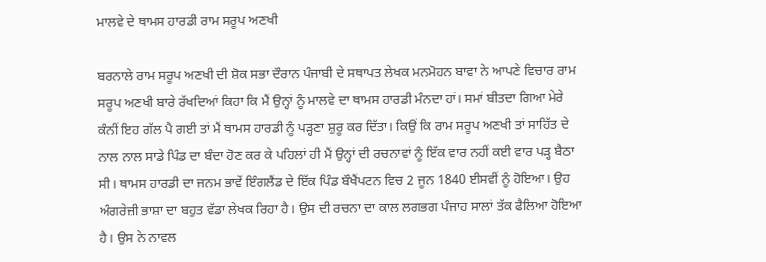ਮਾਲਵੇ ਦੇ ਥਾਮਸ ਹਾਰਡੀ ਰਾਮ ਸਰੂਪ ਅਣਖੀ

ਬਰਨਾਲੇ ਰਾਮ ਸਰੂਪ ਅਣਖੀ ਦੀ ਸ਼ੋਕ ਸਭਾ ਦੌਰਾਨ ਪੰਜਾਬੀ ਦੇ ਸਥਾਪਤ ਲੇਖਕ ਮਨਮੋਹਨ ਬਾਵਾ ਨੇ ਆਪਣੇ ਵਿਚਾਰ ਰਾਮ ਸਰੂਪ ਅਣਖੀ ਬਾਰੇ ਰੱਖਦਿਆਂ ਕਿਹਾ ਕਿ ਮੈਂ ਉਨ੍ਹਾਂ ਨੂੰ ਮਾਲਵੇ ਦਾ ਥਾਮਸ ਹਾਰਡੀ ਮੰਨਦਾ ਹਾਂ। ਸਮਾਂ ਬੀਤਦਾ ਗਿਆ ਮੇਰੇ ਕੰਨੀਂ ਇਹ ਗੱਲ ਪੈ ਗਈ ਤਾਂ ਮੈਂ ਥਾਮਸ ਹਾਰਡੀ ਨੂੰ ਪੜ੍ਹਣਾ ਸ਼ੁਰੂ ਕਰ ਦਿੱਤਾ। ਕਿਉਂ ਕਿ ਰਾਮ ਸਰੂਪ ਅਣਖੀ ਤਾਂ ਸਾਹਿੱਤ ਦੇ ਨਾਲ ਨਾਲ ਸਾਡੇ ਪਿੰਡ ਦਾ ਬੰਦਾ ਹੋਣ ਕਰ ਕੇ ਪਹਿਲਾਂ ਹੀ ਮੈਂ ਉਨ੍ਹਾਂ ਦੀ ਰਚਨਾਵਾਂ ਨੂੰ ਇੱਕ ਵਾਰ ਨਹੀਂ ਕਈ ਵਾਰ ਪੜ੍ਹ ਬੈਠਾ ਸੀ। ਥਾਮਸ ਹਾਰਡੀ ਦਾ ਜਨਮ ਭਾਵੇਂ ਇੰਗਲੈਂਡ ਦੇ ਇੱਕ ਪਿੰਡ ਬੌਖੈਂਪਟਨ ਵਿਚ 2 ਜੂਨ 1840 ਈਸਵੀਂ ਨੂੰ ਹੋਇਆ। ਉਹ ਅੰਗਰੇਜ਼ੀ ਭਾਸ਼ਾ ਦਾ ਬਹੁਤ ਵੱਡਾ ਲੇਖਕ ਰਿਹਾ ਹੈ। ਉਸ ਦੀ ਰਚਨਾ ਦਾ ਕਾਲ ਲਗਭਗ ਪੰਜਾਹ ਸਾਲਾਂ ਤੱਕ ਫੈਲਿਆ ਹੋਇਆ ਹੈ। ਉਸ ਨੇ ਨਾਵਲ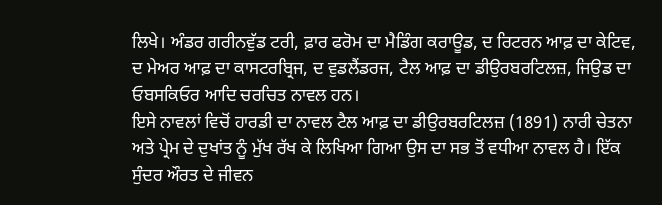ਲਿਖੇ। ਅੰਡਰ ਗਰੀਨਵੁੱਡ ਟਰੀ, ਫ਼ਾਰ ਫਰੋਮ ਦਾ ਮੈਡਿੰਗ ਕਰਾਊਡ, ਦ ਰਿਟਰਨ ਆਫ਼ ਦਾ ਕੇਟਿਵ, ਦ ਮੇਅਰ ਆਫ਼ ਦਾ ਕਾਸਟਰਬ੍ਰਿਜ, ਦ ਵੁਡਲੈਂਡਰਜ, ਟੈਲ ਆਫ਼ ਦਾ ਡੀਉਰਬਰਟਿਲਜ਼, ਜਿਉਡ ਦਾ ਓਬਸਕਿਓਰ ਆਦਿ ਚਰਚਿਤ ਨਾਵਲ ਹਨ।
ਇਸੇ ਨਾਵਲਾਂ ਵਿਚੋਂ ਹਾਰਡੀ ਦਾ ਨਾਵਲ ਟੈਲ ਆਫ਼ ਦਾ ਡੀਉਰਬਰਟਿਲਜ਼ (1891) ਨਾਰੀ ਚੇਤਨਾ ਅਤੇ ਪ੍ਰੇਮ ਦੇ ਦੁਖਾਂਤ ਨੂੰ ਮੁੱਖ ਰੱਖ ਕੇ ਲਿਖਿਆ ਗਿਆ ਉਸ ਦਾ ਸਭ ਤੋਂ ਵਧੀਆ ਨਾਵਲ ਹੈ। ਇੱਕ ਸੁੰਦਰ ਔਰਤ ਦੇ ਜੀਵਨ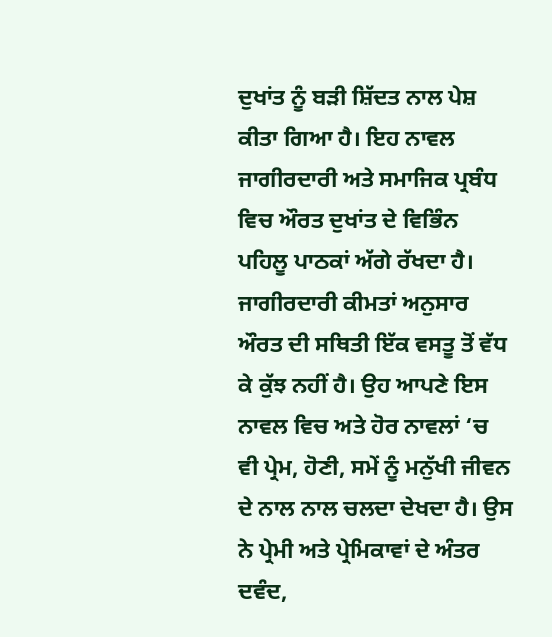ਦੁਖਾਂਤ ਨੂੰ ਬੜੀ ਸ਼ਿੱਦਤ ਨਾਲ ਪੇਸ਼ ਕੀਤਾ ਗਿਆ ਹੈ। ਇਹ ਨਾਵਲ ਜਾਗੀਰਦਾਰੀ ਅਤੇ ਸਮਾਜਿਕ ਪ੍ਰਬੰਧ ਵਿਚ ਔਰਤ ਦੁਖਾਂਤ ਦੇ ਵਿਭਿੰਨ ਪਹਿਲੂ ਪਾਠਕਾਂ ਅੱਗੇ ਰੱਖਦਾ ਹੈ। ਜਾਗੀਰਦਾਰੀ ਕੀਮਤਾਂ ਅਨੁਸਾਰ ਔਰਤ ਦੀ ਸਥਿਤੀ ਇੱਕ ਵਸਤੂ ਤੋਂ ਵੱਧ ਕੇ ਕੁੱਝ ਨਹੀਂ ਹੈ। ਉਹ ਆਪਣੇ ਇਸ ਨਾਵਲ ਵਿਚ ਅਤੇ ਹੋਰ ਨਾਵਲਾਂ ‘ਚ ਵੀ ਪ੍ਰੇਮ, ਹੋਣੀ, ਸਮੇਂ ਨੂੰ ਮਨੁੱਖੀ ਜੀਵਨ ਦੇ ਨਾਲ ਨਾਲ ਚਲਦਾ ਦੇਖਦਾ ਹੈ। ਉਸ ਨੇ ਪ੍ਰੇਮੀ ਅਤੇ ਪ੍ਰੇਮਿਕਾਵਾਂ ਦੇ ਅੰਤਰ ਦਵੰਦ,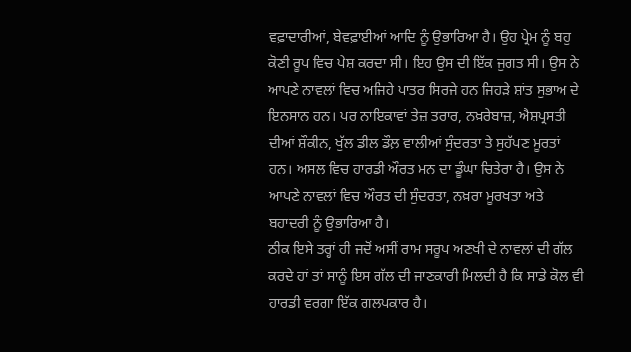ਵਫ਼ਾਦਾਰੀਆਂ, ਬੇਵਫ਼ਾਈਆਂ ਆਦਿ ਨੂੰ ਉਭਾਰਿਆ ਹੈ। ਉਹ ਪ੍ਰੇਮ ਨੂੰ ਬਹੁ ਕੋਣੀ ਰੂਪ ਵਿਚ ਪੇਸ਼ ਕਰਦਾ ਸੀ। ਇਹ ਉਸ ਦੀ ਇੱਕ ਜੁਗਤ ਸੀ। ਉਸ ਨੇ ਆਪਣੇ ਨਾਵਲਾਂ ਵਿਚ ਅਜਿਹੇ ਪਾਤਰ ਸਿਰਜੇ ਹਨ ਜਿਹੜੇ ਸ਼ਾਂਤ ਸੁਭਾਅ ਦੇ ਇਨਸਾਨ ਹਨ। ਪਰ ਨਾਇਕਾਵਾਂ ਤੇਜ਼ ਤਰਾਰ, ਨਖ਼ਰੇਬਾਜ਼, ਐਸ਼ਪ੍ਰਸਤੀ ਦੀਆਂ ਸ਼ੌਕੀਨ, ਖੁੱਲ ਡੀਲ ਡੌਲ਼ ਵਾਲੀਆਂ ਸੁੰਦਰਤਾ ਤੇ ਸੁਹੱਪਣ ਮੂਰਤਾਂ ਹਨ। ਅਸਲ ਵਿਚ ਹਾਰਡੀ ਔਰਤ ਮਨ ਦਾ ਡੂੰਘਾ ਚਿਤੇਰਾ ਹੈ। ਉਸ ਨੇ ਆਪਣੇ ਨਾਵਲਾਂ ਵਿਚ ਔਰਤ ਦੀ ਸੁੰਦਰਤਾ, ਨਖ਼ਰਾ ਮੂਰਖਤਾ ਅਤੇ ਬਹਾਦਰੀ ਨੂੰ ਉਭਾਰਿਆ ਹੈ।
ਠੀਕ ਇਸੇ ਤਰ੍ਹਾਂ ਹੀ ਜਦੋਂ ਅਸੀਂ ਰਾਮ ਸਰੂਪ ਅਣਖੀ ਦੇ ਨਾਵਲਾਂ ਦੀ ਗੱਲ ਕਰਦੇ ਹਾਂ ਤਾਂ ਸਾਨੂੰ ਇਸ ਗੱਲ ਦੀ ਜਾਣਕਾਰੀ ਮਿਲਦੀ ਹੈ ਕਿ ਸਾਡੇ ਕੋਲ ਵੀ ਹਾਰਡੀ ਵਰਗਾ ਇੱਕ ਗਲਪਕਾਰ ਹੈ।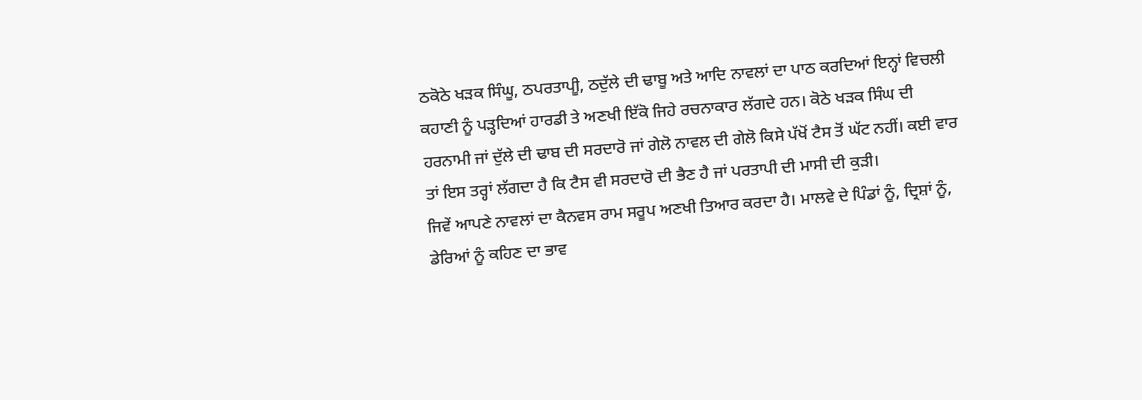ਠਕੋਠੇ ਖੜਕ ਸਿੰਘੂ, ਠਪਰਤਾਪੀੂ, ਠਦੁੱਲੇ ਦੀ ਢਾਬੂ ਅਤੇ ਆਦਿ ਨਾਵਲਾਂ ਦਾ ਪਾਠ ਕਰਦਿਆਂ ਇਨ੍ਹਾਂ ਵਿਚਲੀ ਕਹਾਣੀ ਨੂੰ ਪੜ੍ਹਦਿਆਂ ਹਾਰਡੀ ਤੇ ਅਣਖੀ ਇੱਕੋ ਜਿਹੇ ਰਚਨਾਕਾਰ ਲੱਗਦੇ ਹਨ। ਕੋਠੇ ਖੜਕ ਸਿੰਘ ਦੀ ਹਰਨਾਮੀ ਜਾਂ ਦੁੱਲੇ ਦੀ ਢਾਬ ਦੀ ਸਰਦਾਰੋ ਜਾਂ ਗੇਲੋ ਨਾਵਲ ਦੀ ਗੇਲੋ ਕਿਸੇ ਪੱਖੋਂ ਟੈਸ ਤੋਂ ਘੱਟ ਨਹੀਂ। ਕਈ ਵਾਰ ਤਾਂ ਇਸ ਤਰ੍ਹਾਂ ਲੱਗਦਾ ਹੈ ਕਿ ਟੈਸ ਵੀ ਸਰਦਾਰੋ ਦੀ ਭੈਣ ਹੈ ਜਾਂ ਪਰਤਾਪੀ ਦੀ ਮਾਸੀ ਦੀ ਕੁੜੀ।
ਜਿਵੇਂ ਆਪਣੇ ਨਾਵਲਾਂ ਦਾ ਕੈਨਵਸ ਰਾਮ ਸਰੂਪ ਅਣਖੀ ਤਿਆਰ ਕਰਦਾ ਹੈ। ਮਾਲਵੇ ਦੇ ਪਿੰਡਾਂ ਨੂੰ, ਦ੍ਰਿਸ਼ਾਂ ਨੂੰ, ਡੇਰਿਆਂ ਨੂੰ ਕਹਿਣ ਦਾ ਭਾਵ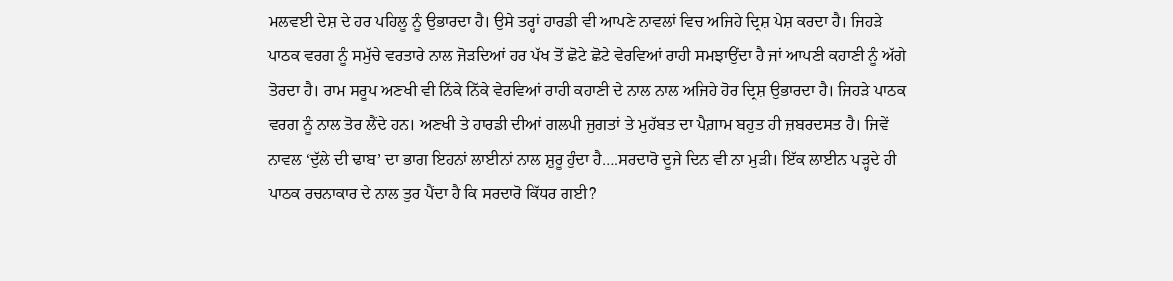ਮਲਵਈ ਦੇਸ਼ ਦੇ ਹਰ ਪਹਿਲੂ ਨੂੰ ਉਭਾਰਦਾ ਹੈ। ਉਸੇ ਤਰ੍ਹਾਂ ਹਾਰਡੀ ਵੀ ਆਪਣੇ ਨਾਵਲਾਂ ਵਿਚ ਅਜਿਹੇ ਦ੍ਰਿਸ਼ ਪੇਸ਼ ਕਰਦਾ ਹੈ। ਜਿਹੜੇ ਪਾਠਕ ਵਰਗ ਨੂੰ ਸਮੁੱਚੇ ਵਰਤਾਰੇ ਨਾਲ ਜੋੜਦਿਆਂ ਹਰ ਪੱਖ ਤੋਂ ਛੋਟੇ ਛੋਟੇ ਵੇਰਵਿਆਂ ਰਾਹੀ ਸਮਝਾਉਂਦਾ ਹੈ ਜਾਂ ਆਪਣੀ ਕਹਾਣੀ ਨੂੰ ਅੱਗੇ ਤੋਰਦਾ ਹੈ। ਰਾਮ ਸਰੂਪ ਅਣਖੀ ਵੀ ਨਿੱਕੇ ਨਿੱਕੇ ਵੇਰਵਿਆਂ ਰਾਹੀ ਕਹਾਣੀ ਦੇ ਨਾਲ ਨਾਲ ਅਜਿਹੇ ਹੋਰ ਦ੍ਰਿਸ਼ ਉਭਾਰਦਾ ਹੈ। ਜਿਹੜੇ ਪਾਠਕ ਵਰਗ ਨੂੰ ਨਾਲ ਤੋਰ ਲੈਂਦੇ ਹਨ। ਅਣਖੀ ਤੇ ਹਾਰਡੀ ਦੀਆਂ ਗਲਪੀ ਜੁਗਤਾਂ ਤੇ ਮੁਹੱਬਤ ਦਾ ਪੈਗ਼ਾਮ ਬਹੁਤ ਹੀ ਜ਼ਬਰਦਸਤ ਹੈ। ਜਿਵੇਂ ਨਾਵਲ ‘ਦੁੱਲੇ ਦੀ ਢਾਬ’ ਦਾ ਭਾਗ ਇਹਨਾਂ ਲਾਈਨਾਂ ਨਾਲ ਸ਼ੁਰੂ ਹੁੰਦਾ ਹੈ….ਸਰਦਾਰੋ ਦੂਜੇ ਦਿਨ ਵੀ ਨਾ ਮੁੜੀ। ਇੱਕ ਲਾਈਨ ਪੜ੍ਹਦੇ ਹੀ ਪਾਠਕ ਰਚਨਾਕਾਰ ਦੇ ਨਾਲ ਤੁਰ ਪੈਂਦਾ ਹੈ ਕਿ ਸਰਦਾਰੋ ਕਿੱਧਰ ਗਈ?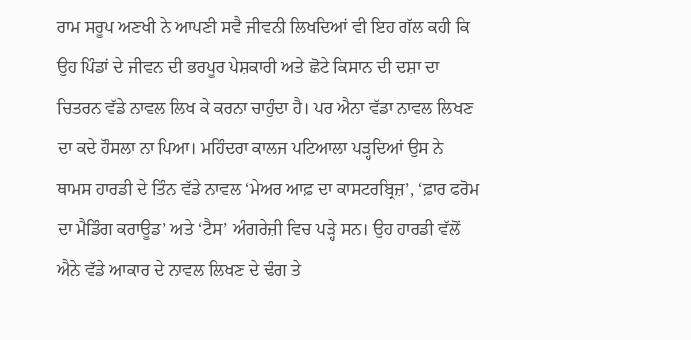ਰਾਮ ਸਰੂਪ ਅਣਖੀ ਨੇ ਆਪਣੀ ਸਵੈ ਜੀਵਨੀ ਲਿਖਦਿਆਂ ਵੀ ਇਹ ਗੱਲ ਕਹੀ ਕਿ ਉਹ ਪਿੰਡਾਂ ਦੇ ਜੀਵਨ ਦੀ ਭਰਪੂਰ ਪੇਸ਼ਕਾਰੀ ਅਤੇ ਛੋਟੇ ਕਿਸਾਨ ਦੀ ਦਸ਼ਾ ਦਾ ਚਿਤਰਨ ਵੱਡੇ ਨਾਵਲ ਲਿਖ ਕੇ ਕਰਨਾ ਚਾਹੁੰਦਾ ਹੈ। ਪਰ ਐਨਾ ਵੱਡਾ ਨਾਵਲ ਲਿਖਣ ਦਾ ਕਦੇ ਹੌਸਲਾ ਨਾ ਪਿਆ। ਮਹਿੰਦਰਾ ਕਾਲਜ ਪਟਿਆਲਾ ਪੜ੍ਹਦਿਆਂ ਉਸ ਨੇ ਥਾਮਸ ਹਾਰਡੀ ਦੇ ਤਿੰਨ ਵੱਡੇ ਨਾਵਲ ‘ਮੇਅਰ ਆਫ਼ ਦਾ ਕਾਸਟਰਬ੍ਰਿਜ਼’, ‘ਫ਼ਾਰ ਫਰੋਮ ਦਾ ਮੈਡਿੰਗ ਕਰਾਊਡ’ ਅਤੇ ‘ਟੈਸ’ ਅੰਗਰੇਜ਼ੀ ਵਿਚ ਪੜ੍ਹੇ ਸਨ। ਉਹ ਹਾਰਡੀ ਵੱਲੋਂ ਐਨੇ ਵੱਡੇ ਆਕਾਰ ਦੇ ਨਾਵਲ ਲਿਖਣ ਦੇ ਢੰਗ ਤੇ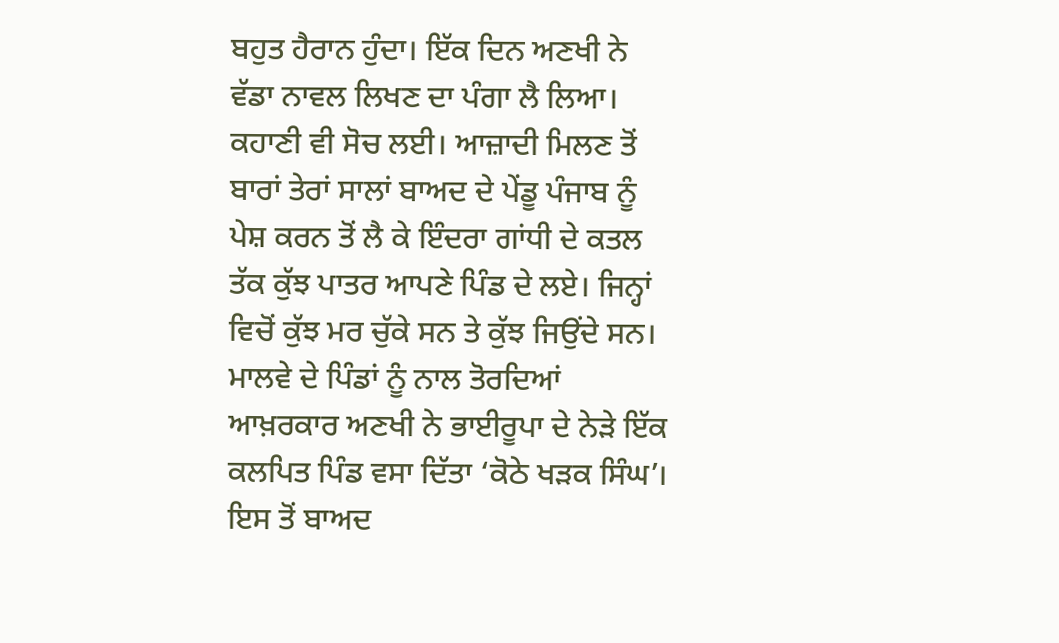ਬਹੁਤ ਹੈਰਾਨ ਹੁੰਦਾ। ਇੱਕ ਦਿਨ ਅਣਖੀ ਨੇ ਵੱਡਾ ਨਾਵਲ ਲਿਖਣ ਦਾ ਪੰਗਾ ਲੈ ਲਿਆ। ਕਹਾਣੀ ਵੀ ਸੋਚ ਲਈ। ਆਜ਼ਾਦੀ ਮਿਲਣ ਤੋਂ ਬਾਰਾਂ ਤੇਰਾਂ ਸਾਲਾਂ ਬਾਅਦ ਦੇ ਪੇਂਡੂ ਪੰਜਾਬ ਨੂੰ ਪੇਸ਼ ਕਰਨ ਤੋਂ ਲੈ ਕੇ ਇੰਦਰਾ ਗਾਂਧੀ ਦੇ ਕਤਲ ਤੱਕ ਕੁੱਝ ਪਾਤਰ ਆਪਣੇ ਪਿੰਡ ਦੇ ਲਏ। ਜਿਨ੍ਹਾਂ ਵਿਚੋਂ ਕੁੱਝ ਮਰ ਚੁੱਕੇ ਸਨ ਤੇ ਕੁੱਝ ਜਿਉਂਦੇ ਸਨ। ਮਾਲਵੇ ਦੇ ਪਿੰਡਾਂ ਨੂੰ ਨਾਲ ਤੋਰਦਿਆਂ ਆਖ਼ਰਕਾਰ ਅਣਖੀ ਨੇ ਭਾਈਰੂਪਾ ਦੇ ਨੇੜੇ ਇੱਕ ਕਲਪਿਤ ਪਿੰਡ ਵਸਾ ਦਿੱਤਾ ‘ਕੋਠੇ ਖੜਕ ਸਿੰਘ’। ਇਸ ਤੋਂ ਬਾਅਦ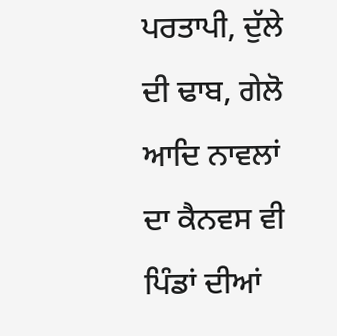ਪਰਤਾਪੀ, ਦੁੱਲੇ ਦੀ ਢਾਬ, ਗੇਲੋ ਆਦਿ ਨਾਵਲਾਂ ਦਾ ਕੈਨਵਸ ਵੀ ਪਿੰਡਾਂ ਦੀਆਂ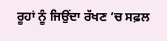ਰੂਹਾਂ ਨੂੰ ਜਿਉਂਦਾ ਰੱਖਣ ’ਚ ਸਫ਼ਲ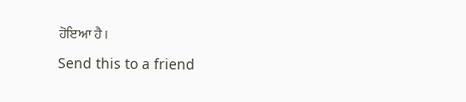ਹੋਇਆ ਹੈ।

Send this to a friend